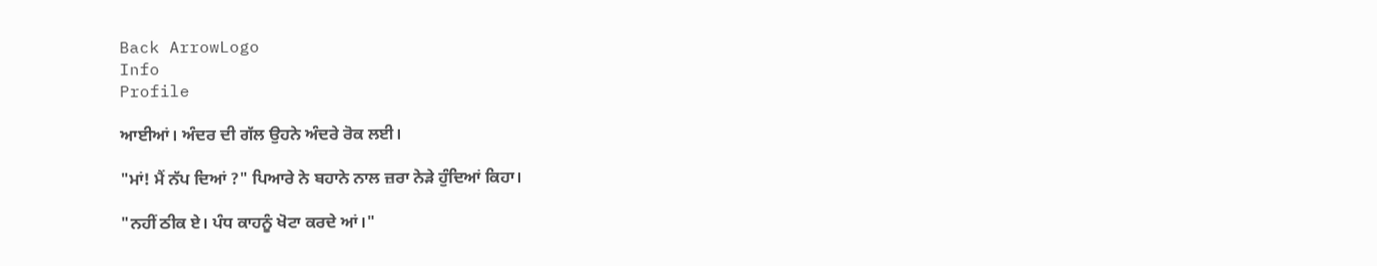Back ArrowLogo
Info
Profile

ਆਈਆਂ। ਅੰਦਰ ਦੀ ਗੱਲ ਉਹਨੇ ਅੰਦਰੇ ਰੋਕ ਲਈ।

"ਮਾਂ! ਮੈਂ ਨੱਪ ਦਿਆਂ ?" ਪਿਆਰੇ ਨੇ ਬਹਾਨੇ ਨਾਲ ਜ਼ਰਾ ਨੇੜੇ ਹੁੰਦਿਆਂ ਕਿਹਾ।

"ਨਹੀਂ ਠੀਕ ਏ। ਪੰਧ ਕਾਹਨੂੰ ਖੋਟਾ ਕਰਦੇ ਆਂ।"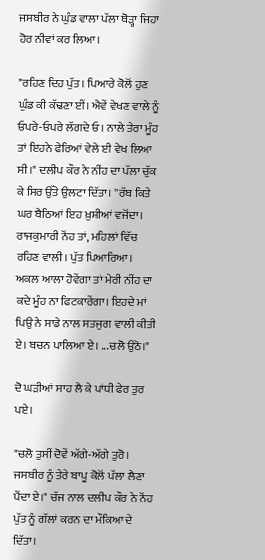ਜਸਬੀਰ ਨੇ ਘੁੰਡ ਵਾਲਾ ਪੱਲਾ ਥੋੜ੍ਹਾ ਜਿਹਾ ਹੋਰ ਨੀਵਾਂ ਕਰ ਲਿਆ।

"ਰਹਿਣ ਦਿਹ ਪੁੱਤ। ਪਿਆਰੇ ਕੋਲੋਂ ਹੁਣ ਘੁੰਡ ਕੀ ਕੱਢਣਾ ਈਂ। ਐਵੇਂ ਵੇਖਣ ਵਾਲੇ ਨੂੰ ਓਪਰੇ-ਓਪਰੇ ਲੱਗਦੇ ਓ। ਨਾਲੇ ਤੇਰਾ ਮੂੰਹ ਤਾਂ ਇਹਨੇ ਫੇਰਿਆਂ ਵੇਲੇ ਈ ਵੇਖ ਲਿਆ ਸੀ।" ਦਲੀਪ ਕੌਰ ਨੇ ਨੀਂਹ ਦਾ ਪੱਲਾ ਚੁੱਕ ਕੇ ਸਿਰ ਉੱਤੇ ਉਲਟਾ ਦਿੱਤਾ। ''ਰੱਬ ਕਿਤੇ ਘਰ ਬੈਠਿਆਂ ਇਹ ਖ਼ੁਸ਼ੀਆਂ ਵਜੋਂਦਾ। ਰਾਜਕੁਮਾਰੀ ਨੋਂਹ ਤਾਂ, ਮਹਿਲਾਂ ਵਿੱਚ ਰਹਿਣ ਵਾਲੀ। ਪੁੱਤ ਪਿਆਰਿਆ। ਅਕਲ ਆਲਾ ਹੋਵੇਂਗਾ ਤਾਂ ਮੇਰੀ ਨੀਂਹ ਦਾ ਕਦੇ ਮੂੰਹ ਨਾ ਫਿਟਕਾਰੇਂਗਾ। ਇਹਦੇ ਮਾਂ ਪਿਉ ਨੇ ਸਾਡੇ ਨਾਲ ਸਤਜੁਗ ਵਾਲੀ ਕੀਤੀ ਏ। ਬਚਨ ਪਾਲਿਆ ਏ। ...ਚਲੋ ਉਠੋ।"

ਦੋ ਘੜੀਆਂ ਸਾਹ ਲੈ ਕੇ ਪਾਂਧੀ ਫੇਰ ਤੁਰ ਪਏ।

"ਚਲੋ ਤੁਸੀਂ ਦੋਵੇਂ ਅੱਗੇ-ਅੱਗੇ ਤੁਰੋ। ਜਸਬੀਰ ਨੂੰ ਤੇਰੇ ਬਾਪੂ ਕੋਲੋਂ ਪੱਲਾ ਲੈਣਾ ਪੈਂਦਾ ਏ।" ਚੱਜ ਨਾਲ ਦਲੀਪ ਕੌਰ ਨੇ ਨੋਂਹ ਪੁੱਤ ਨੂੰ ਗੱਲਾਂ ਕਰਨ ਦਾ ਮੌਕਿਆ ਦੇ ਦਿੱਤਾ।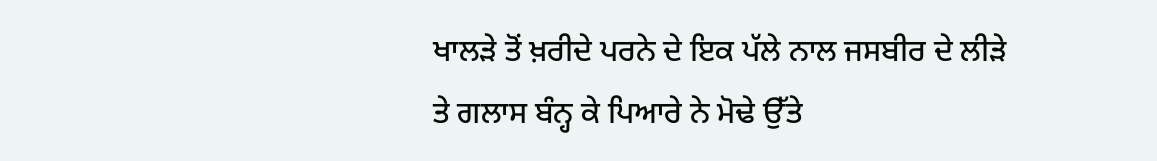ਖਾਲੜੇ ਤੋਂ ਖ਼ਰੀਦੇ ਪਰਨੇ ਦੇ ਇਕ ਪੱਲੇ ਨਾਲ ਜਸਬੀਰ ਦੇ ਲੀੜੇ ਤੇ ਗਲਾਸ ਬੰਨ੍ਹ ਕੇ ਪਿਆਰੇ ਨੇ ਮੋਢੇ ਉੱਤੇ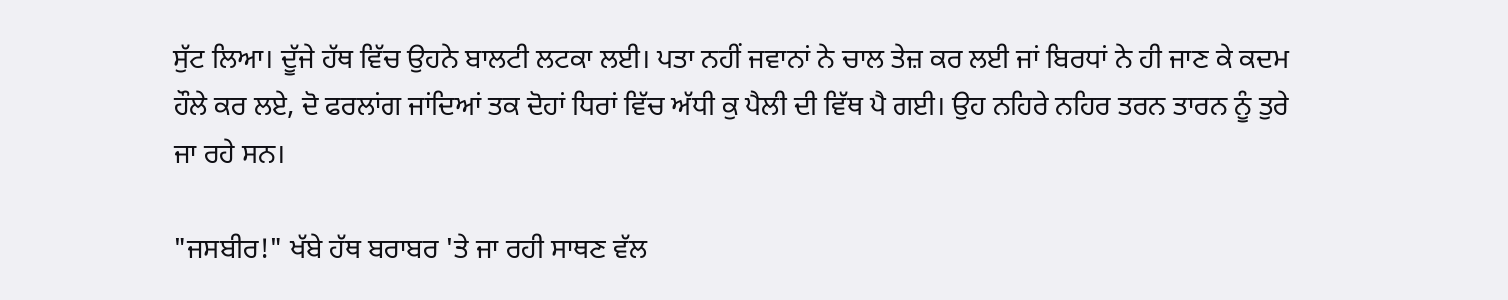ਸੁੱਟ ਲਿਆ। ਦੂੱਜੇ ਹੱਥ ਵਿੱਚ ਉਹਨੇ ਬਾਲਟੀ ਲਟਕਾ ਲਈ। ਪਤਾ ਨਹੀਂ ਜਵਾਨਾਂ ਨੇ ਚਾਲ ਤੇਜ਼ ਕਰ ਲਈ ਜਾਂ ਬਿਰਧਾਂ ਨੇ ਹੀ ਜਾਣ ਕੇ ਕਦਮ ਹੌਲੇ ਕਰ ਲਏ, ਦੋ ਫਰਲਾਂਗ ਜਾਂਦਿਆਂ ਤਕ ਦੋਹਾਂ ਧਿਰਾਂ ਵਿੱਚ ਅੱਧੀ ਕੁ ਪੈਲੀ ਦੀ ਵਿੱਥ ਪੈ ਗਈ। ਉਹ ਨਹਿਰੇ ਨਹਿਰ ਤਰਨ ਤਾਰਨ ਨੂੰ ਤੁਰੇ ਜਾ ਰਹੇ ਸਨ।

"ਜਸਬੀਰ!" ਖੱਬੇ ਹੱਥ ਬਰਾਬਰ 'ਤੇ ਜਾ ਰਹੀ ਸਾਥਣ ਵੱਲ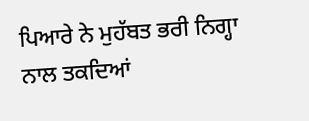ਪਿਆਰੇ ਨੇ ਮੁਹੱਬਤ ਭਰੀ ਨਿਗ੍ਹਾ ਨਾਲ ਤਕਦਿਆਂ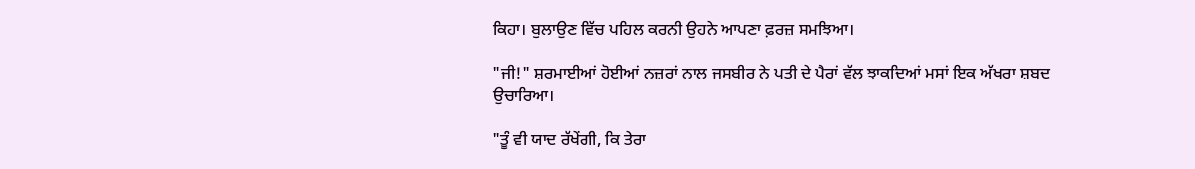ਕਿਹਾ। ਬੁਲਾਉਣ ਵਿੱਚ ਪਹਿਲ ਕਰਨੀ ਉਹਨੇ ਆਪਣਾ ਫ਼ਰਜ਼ ਸਮਝਿਆ।

"ਜੀ!" ਸ਼ਰਮਾਈਆਂ ਹੋਈਆਂ ਨਜ਼ਰਾਂ ਨਾਲ ਜਸਬੀਰ ਨੇ ਪਤੀ ਦੇ ਪੈਰਾਂ ਵੱਲ ਝਾਕਦਿਆਂ ਮਸਾਂ ਇਕ ਅੱਖਰਾ ਸ਼ਬਦ ਉਚਾਰਿਆ।

"ਤੂੰ ਵੀ ਯਾਦ ਰੱਖੇਂਗੀ, ਕਿ ਤੇਰਾ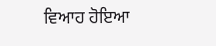ਵਿਆਹ ਹੋਇਆ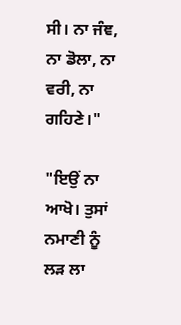ਸੀ। ਨਾ ਜੰਞ, ਨਾ ਡੋਲਾ, ਨਾ ਵਰੀ, ਨਾ ਗਹਿਣੇ।"

"ਇਉਂ ਨਾ ਆਖੋ। ਤੁਸਾਂ ਨਮਾਣੀ ਨੂੰ ਲੜ ਲਾ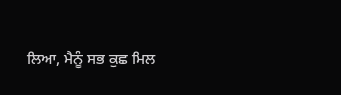ਲਿਆ, ਮੈਨੂੰ ਸਭ ਕੁਛ ਮਿਲ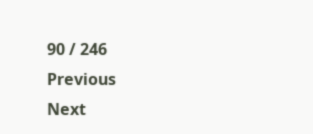90 / 246
Previous
Next